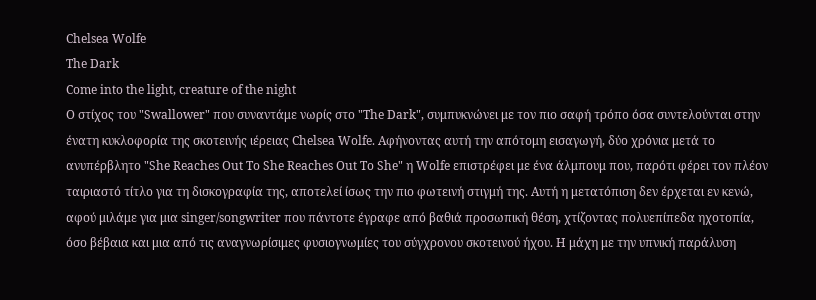Chelsea Wolfe
The Dark
Come into the light, creature of the night
Ο στίχος του "Swallower" που συναντάμε νωρίς στο "The Dark", συμπυκνώνει με τον πιο σαφή τρόπο όσα συντελούνται στην ένατη κυκλοφορία της σκοτεινής ιέρειας Chelsea Wolfe. Αφήνοντας αυτή την απότομη εισαγωγή, δύο χρόνια μετά το ανυπέρβλητο "She Reaches Out To She Reaches Out To She" η Wolfe επιστρέφει με ένα άλμπουμ που, παρότι φέρει τον πλέον ταιριαστό τίτλο για τη δισκογραφία της, αποτελεί ίσως την πιο φωτεινή στιγμή της. Αυτή η μετατόπιση δεν έρχεται εν κενώ, αφού μιλάμε για μια singer/songwriter που πάντοτε έγραφε από βαθιά προσωπική θέση, χτίζοντας πολυεπίπεδα ηχοτοπία, όσο βέβαια και μια από τις αναγνωρίσιμες φυσιογνωμίες του σύγχρονου σκοτεινού ήχου. Η μάχη με την υπνική παράλυση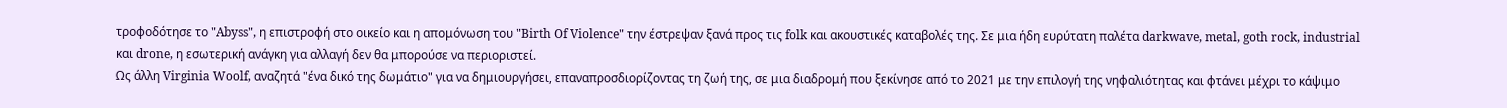τροφοδότησε το "Abyss", η επιστροφή στο οικείο και η απομόνωση του "Birth Of Violence" την έστρεψαν ξανά προς τις folk και ακουστικές καταβολές της. Σε μια ήδη ευρύτατη παλέτα darkwave, metal, goth rock, industrial και drone, η εσωτερική ανάγκη για αλλαγή δεν θα μπορούσε να περιοριστεί.
Ως άλλη Virginia Woolf, αναζητά "ένα δικό της δωμάτιο" για να δημιουργήσει, επαναπροσδιορίζοντας τη ζωή της, σε μια διαδρομή που ξεκίνησε από το 2021 με την επιλογή της νηφαλιότητας και φτάνει μέχρι το κάψιμο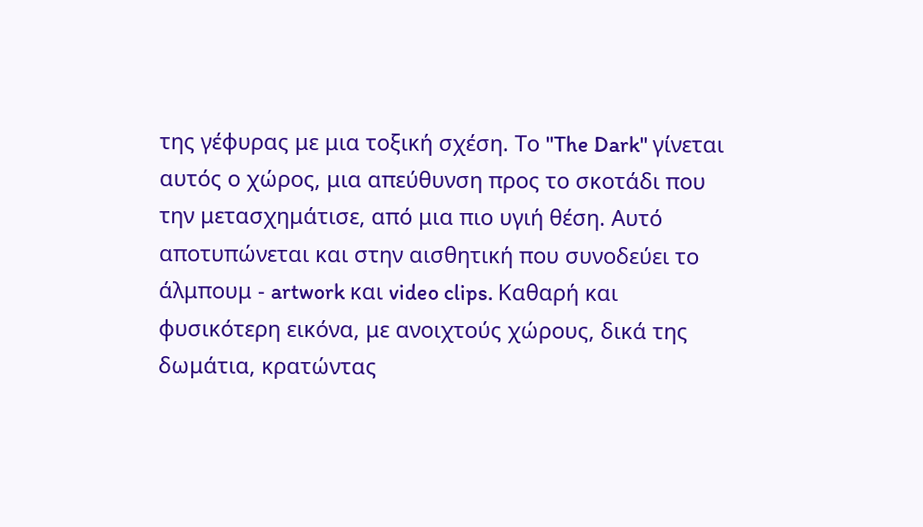της γέφυρας με μια τοξική σχέση. Το "The Dark" γίνεται αυτός ο χώρος, μια απεύθυνση προς το σκοτάδι που την μετασχημάτισε, από μια πιο υγιή θέση. Αυτό αποτυπώνεται και στην αισθητική που συνοδεύει το άλμπουμ - artwork και video clips. Καθαρή και φυσικότερη εικόνα, με ανοιχτούς χώρους, δικά της δωμάτια, κρατώντας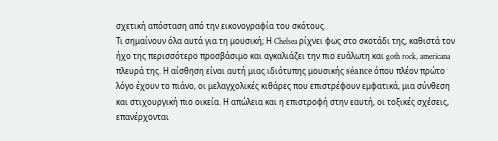σχετική απόσταση από την εικονογραφία του σκότους.
Τι σημαίνουν όλα αυτά για τη μουσική; Η Chelsea ρίχνει φως στο σκοτάδι της, καθιστά τον ήχο της περισσότερο προσβάσιμο και αγκαλιάζει την πιο ευάλωτη και goth rock, americana πλευρά της. Η αίσθηση είναι αυτή μιας ιδιότυπης μουσικής séance όπου πλέον πρώτο λόγο έχουν το πιάνο, οι μελαγχολικές κιθάρες που επιστρέφουν εμφατικά, μια σύνθεση και στιχουργική πιο οικεία. Η απώλεια και η επιστροφή στην εαυτή, οι τοξικές σχέσεις, επανέρχονται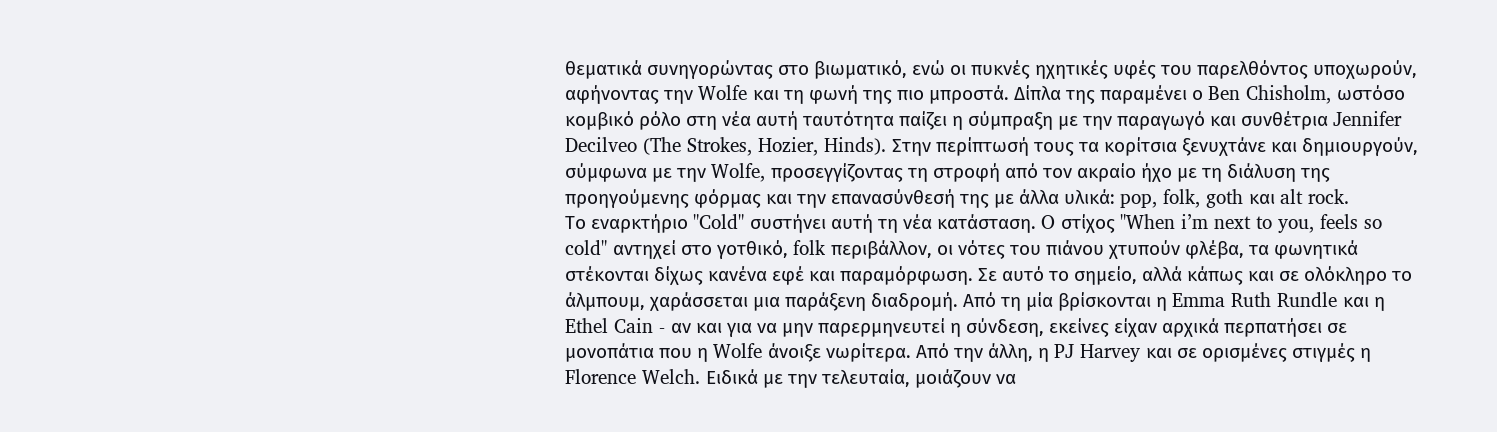θεματικά συνηγορώντας στο βιωματικό, ενώ οι πυκνές ηχητικές υφές του παρελθόντος υποχωρούν, αφήνοντας την Wolfe και τη φωνή της πιο μπροστά. Δίπλα της παραμένει ο Ben Chisholm, ωστόσο κομβικό ρόλο στη νέα αυτή ταυτότητα παίζει η σύμπραξη με την παραγωγό και συνθέτρια Jennifer Decilveo (The Strokes, Hozier, Hinds). Στην περίπτωσή τους τα κορίτσια ξενυχτάνε και δημιουργούν, σύμφωνα με την Wolfe, προσεγγίζοντας τη στροφή από τον ακραίο ήχο με τη διάλυση της προηγούμενης φόρμας και την επανασύνθεσή της με άλλα υλικά: pop, folk, goth και alt rock.
Το εναρκτήριο "Cold" συστήνει αυτή τη νέα κατάσταση. O στίχος "When i’m next to you, feels so cold" αντηχεί στο γοτθικό, folk περιβάλλον, οι νότες του πιάνου χτυπούν φλέβα, τα φωνητικά στέκονται δίχως κανένα εφέ και παραμόρφωση. Σε αυτό το σημείο, αλλά κάπως και σε ολόκληρο το άλμπουμ, χαράσσεται μια παράξενη διαδρομή. Από τη μία βρίσκονται η Emma Ruth Rundle και η Ethel Cain - αν και για να μην παρερμηνευτεί η σύνδεση, εκείνες είχαν αρχικά περπατήσει σε μονοπάτια που η Wolfe άνοιξε νωρίτερα. Από την άλλη, η PJ Harvey και σε ορισμένες στιγμές η Florence Welch. Ειδικά με την τελευταία, μοιάζουν να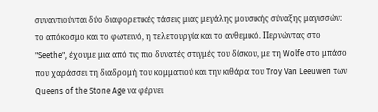συναντιούνται δύο διαφορετικές τάσεις μιας μεγάλης μουσικής σύναξης μαγισσών: το απόκοσμο και το φωτεινό, η τελετουργία και το ανθεμικό. Περνώντας στο "Seethe", έχουμε μια από τις πιο δυνατές στιγμές του δίσκου, με τη Wolfe στο μπάσο που χαράσσει τη διαδρομή του κομματιού και την κιθάρα του Troy Van Leeuwen των Queens of the Stone Age να φέρνει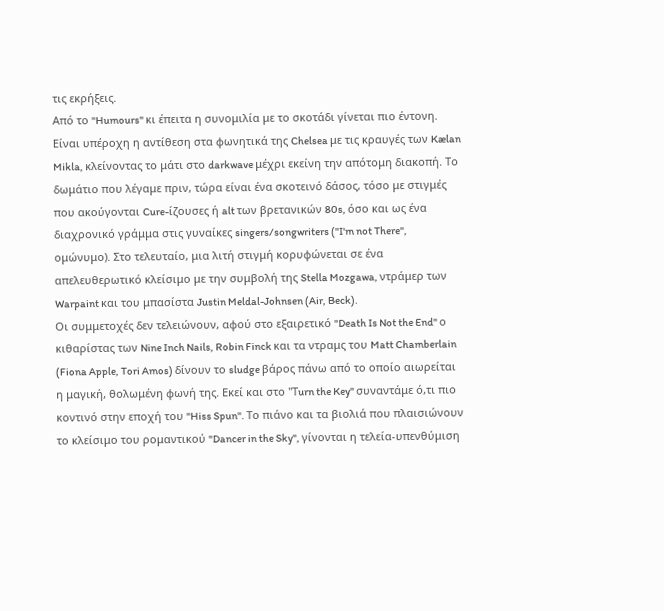τις εκρήξεις.
Από το "Humours" κι έπειτα η συνομιλία με το σκοτάδι γίνεται πιο έντονη. Είναι υπέροχη η αντίθεση στα φωνητικά της Chelsea με τις κραυγές των Kælan Mikla, κλείνοντας το μάτι στο darkwave μέχρι εκείνη την απότομη διακοπή. Τo δωμάτιο που λέγαμε πριν, τώρα είναι ένα σκοτεινό δάσος, τόσο με στιγμές που ακούγονται Cure-ίζουσες ή alt των βρετανικών 80s, όσο και ως ένα διαχρονικό γράμμα στις γυναίκες singers/songwriters ("I'm not There", ομώνυμο). Στο τελευταίο, μια λιτή στιγμή κορυφώνεται σε ένα απελευθερωτικό κλείσιμο με την συμβολή της Stella Mozgawa, ντράμερ των Warpaint και του μπασίστα Justin Meldal-Johnsen (Air, Beck).
Οι συμμετοχές δεν τελειώνουν, αφού στο εξαιρετικό "Death Is Not the End" ο κιθαρίστας των Nine Inch Nails, Robin Finck και τα ντραμς του Matt Chamberlain (Fiona Apple, Tori Amos) δίνουν το sludge βάρος πάνω από το οποίο αιωρείται η μαγική, θολωμένη φωνή της. Εκεί και στο "Τurn the Key" συναντάμε ό,τι πιο κοντινό στην εποχή του "Hiss Spun". Το πιάνο και τα βιολιά που πλαισιώνουν το κλείσιμο του ρομαντικού "Dancer in the Sky", γίνονται η τελεία-υπενθύμιση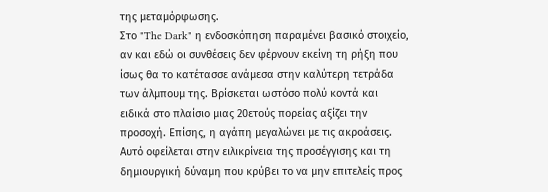της μεταμόρφωσης.
Στο "The Dark" η ενδοσκόπηση παραμένει βασικό στοιχείο, αν και εδώ οι συνθέσεις δεν φέρνουν εκείνη τη ρήξη που ίσως θα το κατέτασσε ανάμεσα στην καλύτερη τετράδα των άλμπουμ της. Βρίσκεται ωστόσο πολύ κοντά και ειδικά στο πλαίσιο μιας 20ετούς πορείας αξίζει την προσοχή. Επίσης, η αγάπη μεγαλώνει με τις ακροάσεις. Αυτό οφείλεται στην ειλικρίνεια της προσέγγισης και τη δημιουργική δύναμη που κρύβει το να μην επιτελείς προς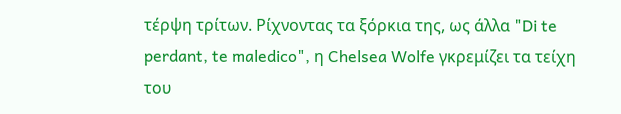τέρψη τρίτων. Ρίχνοντας τα ξόρκια της, ως άλλα "Di te perdant, te maledico", η Chelsea Wolfe γκρεμίζει τα τείχη του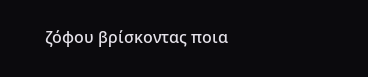ζόφου βρίσκοντας ποια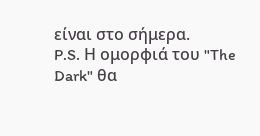είναι στο σήμερα.
P.S. Η ομορφιά του "The Dark" θα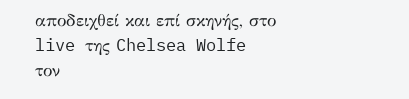αποδειχθεί και επί σκηνής, στο live της Chelsea Wolfe τον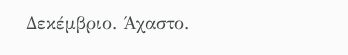Δεκέμβριο. Άχαστο.